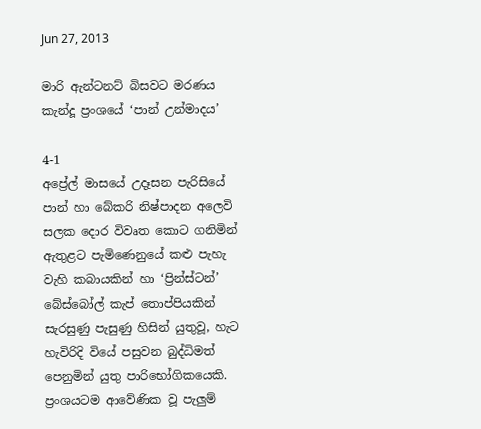Jun 27, 2013

මාරි ඇන්ටනට් බිසවට මරණය කැන්දූ ප්‍රංශයේ ‘පාන් උන්මාදය’

4-1
අප්‍රේල් මාසයේ උදෑසන පැරිසියේ පාන් හා බේකරි නිෂ්පාදන අලෙවි සලක දොර විවෘත කොට ගනිමින් ඇතුළට පැමිණෙනුයේ කළු පැහැ වැහි කබායකින් හා ‘ප්‍රින්ස්ටන්’ බේස්බෝල් කැප් තොප්පියකින් සැරසුණු පැසුණු හිසින් යුතුවූ, හැට හැවිරිදි වියේ පසුවන බුද්ධිමත් පෙනුමින් යුතු පාරිභෝගිකයෙකි. ප්‍රංශයටම ආවේණික වූ පැලුම්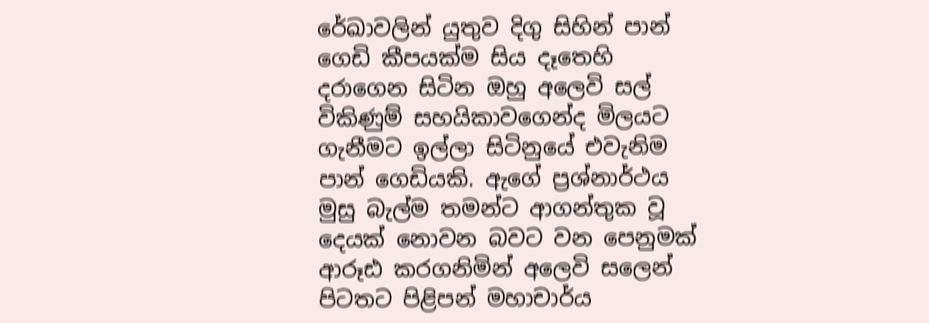රේඛාවලින් යුතුව දිගු සිහින් පාන් ගෙඩි කීපයක්ම සිය දෑතෙහි දරාගෙන සිටින ඔහු අලෙවි සල් විකිණුම් සහයිකාවගෙන්ද මිලයට ගැනීමට ඉල්ලා සිටිනුයේ එවැනිම පාන් ගෙඩියකි. ඇගේ ප්‍රශ්නාර්ථය මුසු බැල්ම තමන්ට ආගන්තුක වූ දෙයක් නොවන බවට වන පෙනුමක් ආරූඪ කරගනිමින් අලෙවි සලෙන් පිටතට පිළිපන් මහාචාර්ය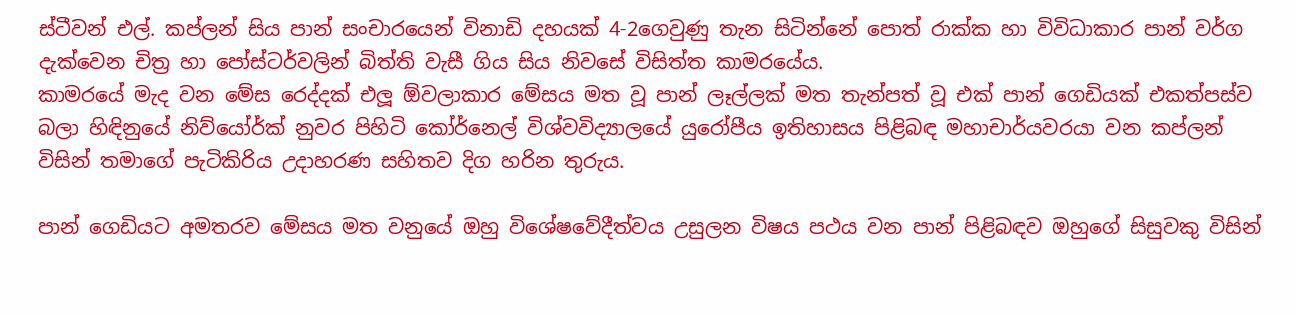ස්ටීවන් එල්. කප්ලන් සිය පාන් සංචාරයෙන් විනාඩි දහයක් 4-2ගෙවුණු තැන සිටින්නේ ‍පොත් රාක්ක හා විවිධාකාර පාන් වර්ග දැක්වෙන චිත්‍ර හා ‍පෝස්ටර්වලින් බිත්ති වැසී ගිය සිය නිවසේ විසිත්ත කාමරයේය.
කාමරයේ මැද වන මේස රෙද්දක් එලූ ඕවලාකාර මේසය මත වූ පාන් ලෑල්ලක් මත තැන්පත් වූ එක් පාන් ගෙඩියක් එකත්පස්ව බලා හිඳිනුයේ නිව්යෝර්ක් නුවර පිහිටි කෝර්නෙල් විශ්වවිද්‍යාලයේ යුරෝපීය ඉතිහාසය පිළිබඳ මහාචාර්යවරයා වන කප්ලන් විසින් තමාගේ පැටිකිරිය උදාහරණ සහිතව දිග හරින තුරුය.

පාන් ගෙඩියට අමතරව මේසය මත වනුයේ ඔහු විශේෂවේදීත්වය උසුලන විෂය පථය වන පාන් පිළිබඳව ඔහුගේ සිසුවකු විසින්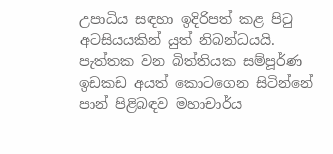උපාධිය සඳහා ඉදිරිපත් කළ පිටු අටසියයකින් යුත් නිබන්ධයයි. පැත්තක වන බිත්තියක සම්පූර්ණ ඉඩකඩ අයත් කොටගෙන සිටින්නේ පාන් පිළිබඳව මහාචාර්ය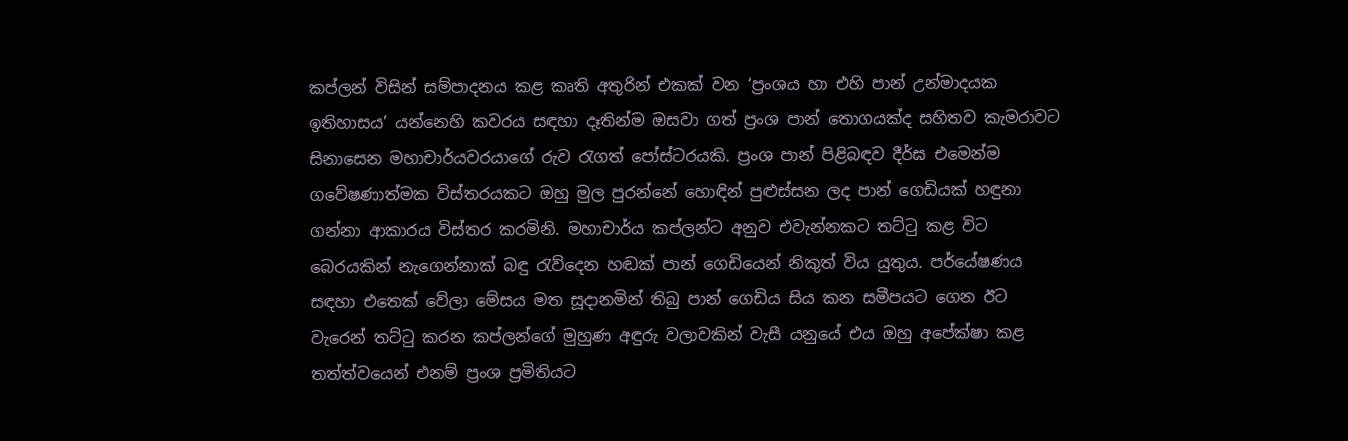කප්ලන් විසින් සම්පාදනය කළ කෘති අතුරින් එකක් වන ‘ප්‍රංශය හා එහි පාන් උන්මාදයක ඉතිහාසය’ යන්නෙහි කවරය සඳහා දෑතින්ම ඔසවා ගත් ප්‍රංශ පාන් තොගයක්ද සහිතව කැමරාවට සිනාසෙන මහාචාර්යවරයාගේ රුව රැගත් ‍පෝස්ටරයකි. ප්‍රංශ පාන් පිළිබඳව දීර්ඝ එමෙන්ම ගවේෂණාත්මක විස්තරයකට ඔහු මුල පුරන්නේ හොඳින් පුළුස්සන ලද පාන් ගෙඩියක් හඳුනා ගන්නා ආකාරය විස්තර කරමිනි. මහාචාර්ය කප්ලන්ට අනුව එවැන්නකට තට්ටු කළ විට බෙරයකින් නැගෙන්නාක් බඳු රැව්දෙන හඬක් පාන් ගෙඩියෙන් නිකුත් විය යුතුය. පර්යේෂණය සඳහා එතෙක් වේලා මේසය මත සූදානමින් තිබු පාන් ගෙඩිය සිය කන සමීපයට ගෙන ඊට වැරෙන් තට්ටු කරන කප්ලන්ගේ මුහුණ අඳුරු වලාවකින් වැසී යනුයේ එය ඔහු අපේක්ෂා කළ තත්ත්වයෙන් එනම් ප්‍රංශ ප්‍රමිතියට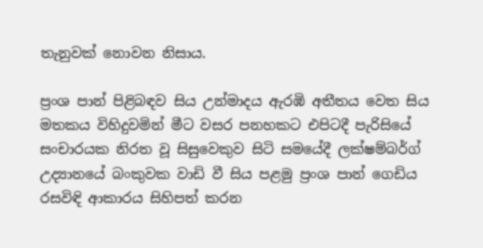තැනුවක් නොවන නිසාය.

ප්‍රංශ පාන් පිළිබඳව සිය උන්මාදය ඇරඹි අතීතය වෙත සිය මතකය විහිදුවමින් මීට වසර පනහකට එපිටදී පැරිසියේ සංචාරයක නිරත වූ සිසුවෙකුව සිටි සමයේදී ලක්ෂම්බර්ග් උද්‍යානයේ බංකුවක වාඩි වී සිය පළමු ප්‍රංශ පාන් ගෙඩිය රසවිඳි ආකාරය සිහිපත් කරන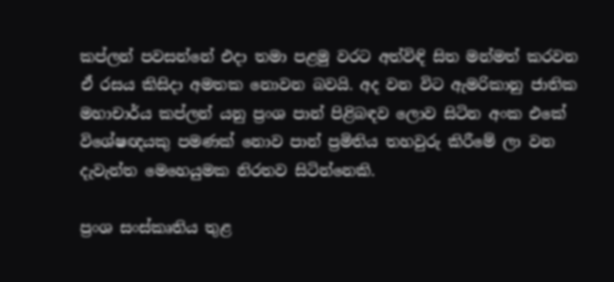කප්ලන් පවසන්නේ එදා තමා පළමු වරට අත්විඳි සිත මන්මත් කරවන ඒ රසය කිසිදා අමතක නොවන බවයි. අද වන විට ඇමරිකානු ජාතික මහාචාර්ය කප්ලන් යනු ප්‍රංශ පාන් පිළිබඳව ලොව සිටින අංක එකේ  විශේෂඥයකු පමණක් නොව පාන් ප්‍රමිතිය තහවුරු කිරීමේ ලා වන දැවැන්ත මෙහෙයුමක නිරතව සිටින්නෙකි.

ප්‍රංශ සංස්කෘතිය තුළ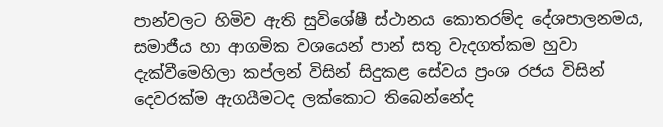පාන්වලට හිමිව ඇති සුවිශේෂී ස්ථානය කොතරම්ද දේශපාලනමය, සමාජීය හා ආගමික වශයෙන් පාන් සතු වැදගත්කම හුවා දැක්වීමෙහිලා කප්ලන් විසින් සිදුකළ සේවය ප්‍රංශ රජය විසින් දෙවරක්ම ඇගයීමටද ලක්කොට තිබෙන්නේද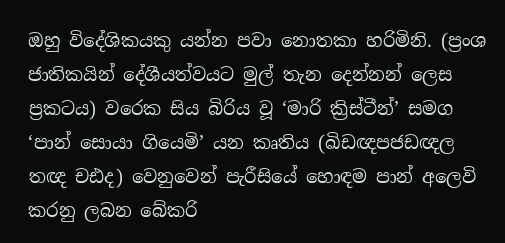ඔහු විදේශිකයකු යන්න පවා නොතකා හරිමිනි. (ප්‍රංශ ජාතිකයින් දේශීයත්වයට මුල් තැන දෙන්නන් ලෙස ප්‍රකටය) වරෙක සිය බිරිය වූ ‘මාරි ක්‍රිස්ටීන්’ සමග ‘පාන් සොයා ගියෙමි’ යන කෘතිය (ඛිඩඥපජඩඥල තඥ චඪද) වෙනුවෙන් පැරීසියේ හොඳම පාන් අලෙවි කරනු ලබන බේකරි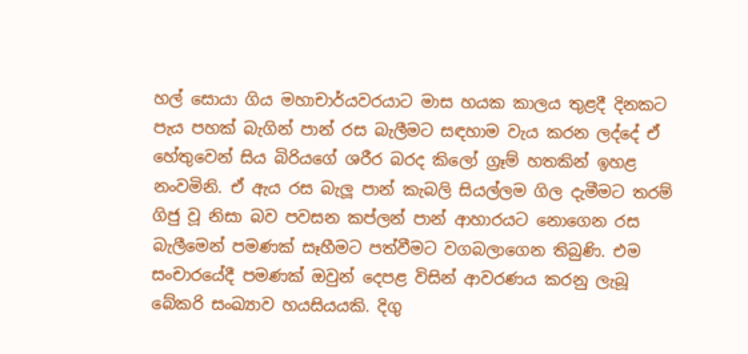හල් සොයා ගිය මහාචාර්යවරයාට මාස හයක කාලය තුළදී දිනකට පැය පහක් බැගින් පාන් රස බැලීමට සඳහාම වැය කරන ලද්දේ ඒ හේතුවෙන් සිය බිරියගේ ශරීර බරද කිලෝ ග්‍රෑම් හතකින් ඉහළ නංවමිනි. ඒ ඇය රස බැලූ පාන් කැබලි සියල්ලම ගිල දැමීමට තරම් ගිජු වූ නිසා බව පවසන කප්ලන් පාන් ආහාරයට නොගෙන රස බැලීමෙන් පමණක් සෑහීමට පත්වීමට වගබලාගෙන තිබුණි. එම සංචාරයේදී පමණක් ඔවුන් දෙපළ විසින් ආවරණය කරනු ලැබූ බේකරි සංඛ්‍යාව හයසියයකි. දිගු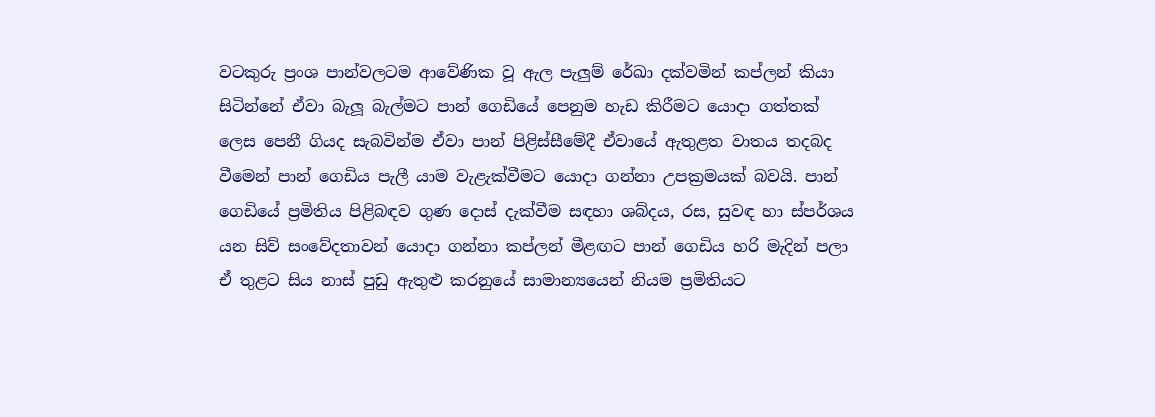වටකුරු ප්‍රංශ පාන්වලටම ආවේණික වූ ඇල පැලුම් රේඛා දක්වමින් කප්ලන් කියා සිටින්නේ ඒවා බැලූ බැල්මට පාන් ගෙඩියේ පෙනුම හැඩ කිරීමට යොදා ගත්තක් ලෙස පෙනී ගියද සැබවින්ම ඒවා පාන් පිළිස්සීමේදී ඒවායේ ඇතුළත වාතය තදබද වීමෙන් පාන් ගෙඩිය පැලී යාම වැළැක්වීමට යොදා ගන්නා උපක්‍රමයක් බවයි. පාන් ගෙඩියේ ප්‍රමිතිය පිළිබඳව ගුණ දොස් දැක්වීම සඳහා ශබ්දය, රස, සුවඳ හා ස්පර්ශය යන සිව් සංවේදතාවන් යොදා ගන්නා කප්ලන් මීළඟට පාන් ගෙඩිය හරි මැදින් පලා ඒ තුළට සිය නාස් පුඩු ඇතුළු කරනුයේ සාමාන්‍යයෙන් නියම ප්‍රමිතියට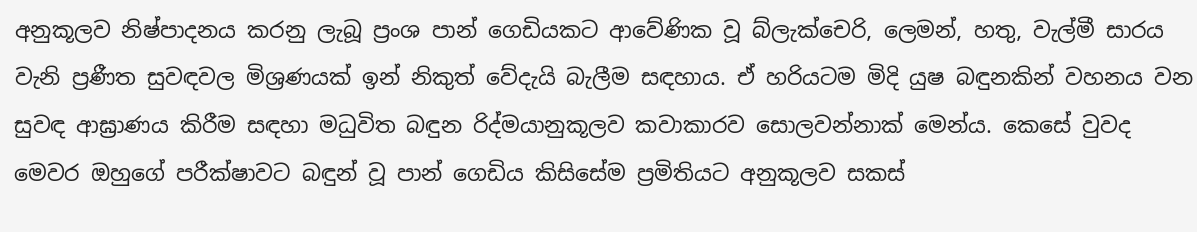අනුකූලව නිෂ්පාදනය කරනු ලැබූ ප්‍රංශ පාන් ගෙඩියකට ආවේණික වූ බ්ලැක්චෙරි, ලෙමන්, හතු, වැල්මී සාරය වැනි ප්‍රණීත සුවඳවල මිශ්‍රණයක් ඉන් නිකුත් වේදැයි බැලීම සඳහාය. ඒ හරියටම මිදි යුෂ බඳුනකින් වහනය වන සුවඳ ආඝ්‍රාණය කිරීම සඳහා මධුවිත බඳුන රිද්මයානුකූලව කවාකාරව සොලවන්නාක් මෙන්ය. කෙසේ වුවද මෙවර ඔහුගේ පරීක්ෂාවට බඳුන් වූ පාන් ගෙඩිය කිසිසේම ප්‍රමිතියට අනුකූලව සකස්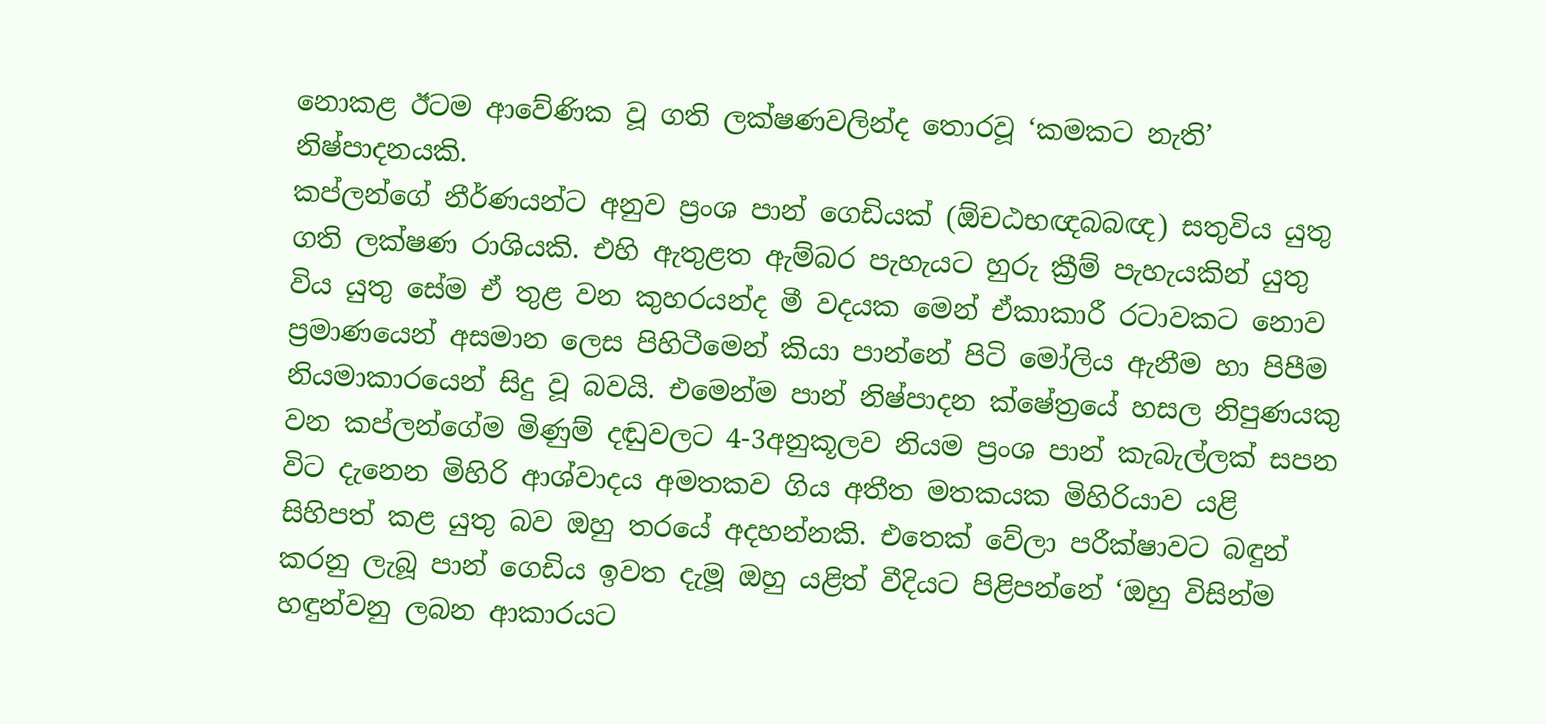නොකළ ඊටම ආවේණික වූ ගති ලක්ෂණවලින්ද තොරවූ ‘කමකට නැති’ නිෂ්පාදනයකි.
කප්ලන්ගේ නීර්ණයන්ට අනුව ප්‍රංශ පාන් ගෙඩියක් (ඕචඨභඥබබඥ) සතුවිය යුතු ගති ලක්ෂණ රාශියකි. එහි ඇතුළත ඇම්බර පැහැයට හුරු ක්‍රීම් පැහැයකින් යුතු විය යුතු සේම ඒ තුළ වන කුහරයන්ද මී වදයක මෙන් ඒකාකාරී රටාවකට නොව ප්‍රමාණයෙන් අසමාන ලෙස පිහිටීමෙන් කියා පාන්නේ පිටි මෝලිය ඇනීම හා පිපීම නියමාකාරයෙන් සිදු වූ බවයි. එමෙන්ම පාන් නිෂ්පාදන ක්ෂේත්‍රයේ හසල නිපුණයකු වන කප්ලන්ගේම මිණුම් දඬුවලට 4-3අනුකූලව නියම ප්‍රංශ පාන් කැබැල්ලක් සපන විට දැනෙන මිහිරි ආශ්වාදය අමතකව ගිය අතීත මතකයක මිහිරියාව යළි සිහිපත් කළ යුතු බව ඔහු තරයේ අදහන්නකි. එතෙක් වේලා පරීක්ෂාවට බඳුන් කරනු ලැබූ පාන් ගෙඩිය ඉවත දැමූ ඔහු යළිත් වීදියට පිළිපන්නේ ‘ඔහු විසින්ම හඳුන්වනු ලබන ආකාරයට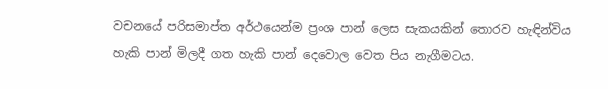වචනයේ පරිසමාප්ත අර්ථයෙන්ම ප්‍රංශ පාන් ලෙස සැකයකින් තොරව හැඳින්විය හැකි පාන් මිලදී ගත හැකි පාන් දෙවොල වෙත පිය නැගීමටය.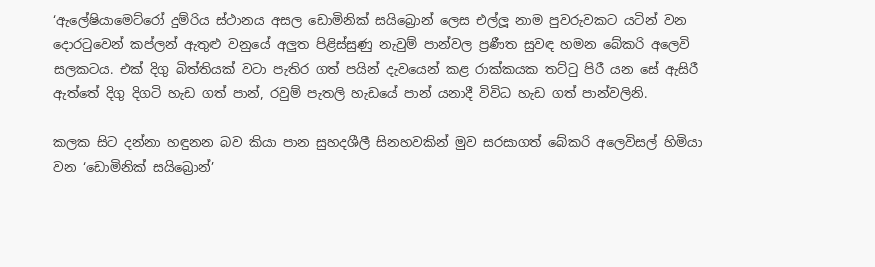‘ඇ‍ලේෂියාමෙට්රෝ දුම්රිය ස්ථානය අසල ඩොමිනික් සයිබ්‍රොන් ලෙස එල්ලූ නාම පුවරුවකට යටින් වන දොරටුවෙන් කප්ලන් ඇතුළු වනුයේ අලුත පිළිස්සුණු නැවුම් පාන්වල ප්‍රණීත සුවඳ හමන බේකරි අලෙවි සලකටය. එක් දිගු බිත්තියක් වටා පැතිර ගත් පයින් දැවයෙන් කළ රාක්කයක තට්ටු පිරී යන සේ ඇසිරී ඇත්තේ දිගු දිගටි හැඩ ගත් පාන්, රවුම් පැතලි හැඩයේ පාන් යනාදී විවිධ හැඩ ගත් පාන්වලිනි.

කලක සිට දන්නා හඳුනන බව කියා පාන සුහදශීලී සිනහවකින් මුව සරසාගත් බේකරි අලෙවිසල් හිමියා වන ‘ඩොමිනික් සයිබ්‍රොන්’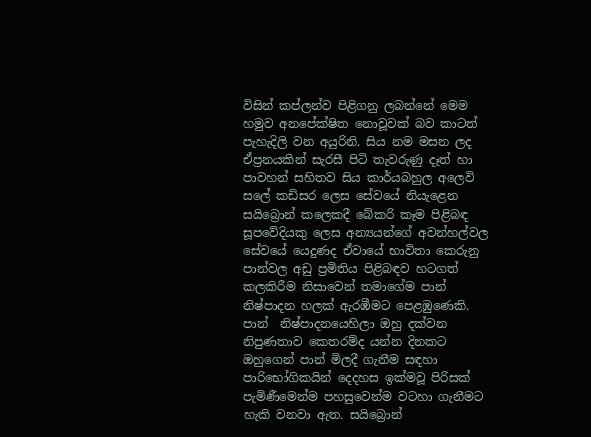විසින් කප්ලන්ව පිළිගනු ලබන්නේ මෙම හමුව අනපේක්ෂිත නොවූවක් බව කාටත් පැහැදිලි වන අයුරිනි. සිය නම මසන ලද ඒප්‍රනයකින් සැරසී පිටි තැවරුණු දෑත් හා පාවහන් සහිතව සිය කාර්යබහුල අලෙවි ස‍ලේ කඩිසර ලෙස සේවයේ නියැළෙන සයිබ්‍රොන් කලෙකදී බේකරි කෑම පිළිබඳ සූපවේදියකු ලෙස අන්‍යයන්ගේ අවන්හල්වල සේවයේ යෙදුණද ඒවායේ භාවිතා කෙරුනු පාන්වල අඩු ප්‍රමිතිය පිළිබඳව හටගත් කලකිරීම නිසාවෙන් තමාගේම පාන්  නිෂ්පාදන හලක් ඇරඹීමට පෙළඹුණෙකි. පාන්  නිෂ්පාදනයෙහිලා ඔහු දක්වන නිපුණතාව කෙතරම්ද යන්න දිනකට ඔහුගෙන් පාන් මිලදී ගැනීම සඳහා පාරිභෝගිකයින් දෙදහස ඉක්මවූ පිරිසක් පැමිණීමෙන්ම පහසුවෙන්ම වටහා ගැනීමට හැකි වනවා ඇත. සයිබ්‍රොන්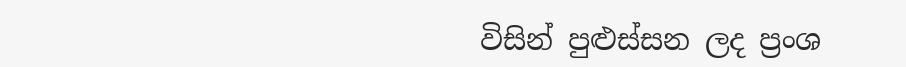විසින් පුළුස්සන ලද ප්‍රංශ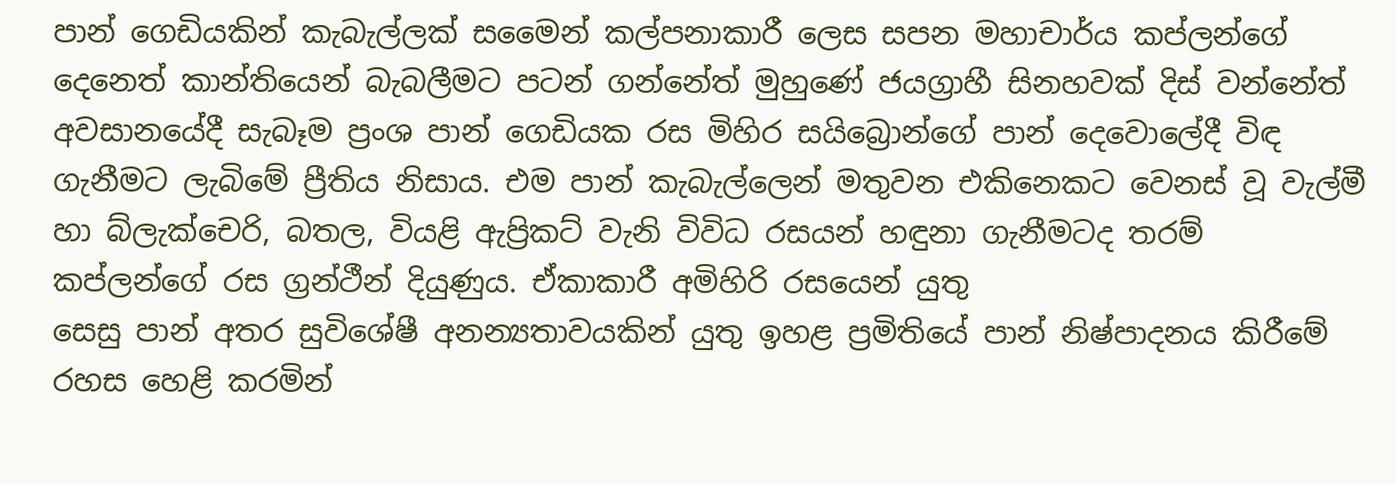පාන් ගෙඩියකින් කැබැල්ලක් සමෛන් කල්පනාකාරී ලෙස සපන මහාචාර්ය කප්ලන්ගේ දෙනෙත් කාන්තියෙන් බැබලීමට පටන් ගන්නේත් මුහුණේ ජයග්‍රාහී සිනහවක් දිස් වන්නේත් අවසානයේදී සැබෑම ප්‍රංශ පාන් ගෙඩියක රස මිහිර සයිබ්‍රොන්ගේ පාන් දෙවො‍ලේදී විඳ ගැනීමට ලැබිමේ ප්‍රීතිය නිසාය. එම පාන් කැබැල්ලෙන් මතුවන එකිනෙකට වෙනස් වූ වැල්මී හා බ්ලැක්චෙරි, බතල, වියළි ඇප්‍රිකට් වැනි විවිධ රසයන් හඳුනා ගැනීමටද තරම් කප්ලන්ගේ රස ග්‍රන්ථීන් දියුණුය. ඒකාකාරී අමිහිරි රසයෙන් යුතු
සෙසු පාන් අතර සුවිශේෂී අනන්‍යතාවයකින් යුතු ඉහළ ප්‍රමිතියේ පාන් නිෂ්පාදනය කිරීමේ රහස හෙළි කරමින්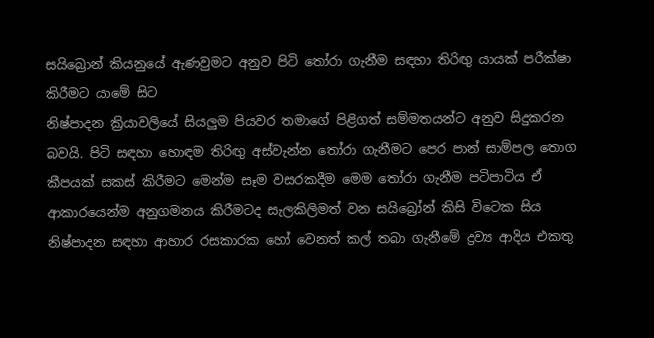සයිබ්‍රොන් කියනුයේ ඇණවුමට අනුව පිටි තෝරා ගැනීම සඳහා තිරිඟු යායක් පරීක්ෂා කිරීමට යාමේ සිට
නිෂ්පාදන ක්‍රියාවලියේ සියලුම පියවර තමාගේ පිළිගත් සම්මතයන්ට අනුව සිදුකරන බවයි. පිටි සඳහා හොඳම තිරිඟු අස්වැන්න තෝරා ගැනීමට පෙර පාන් සාම්පල තොග කීපයක් සකස් කිරීමට මෙන්ම සෑම වසරකදීම මෙම තෝරා ගැනීම පටිපාටිය ඒ ආකාරයෙන්ම අනුගමනය කිරීමටද සැලකිලිමත් වන සයිබ්‍රෝන් කිසි විටෙක සිය නිෂ්පාදන සඳහා ආහාර රසකාරක හෝ වෙනත් කල් තබා ගැනීමේ ද්‍රව්‍ය ආදිය එකතු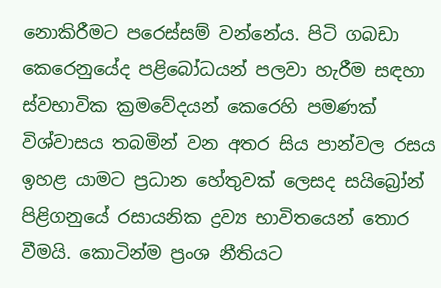නොකිරීමට පරෙස්සම් වන්නේය. පිටි ගබඩා කෙරෙනුයේද පළිබෝධයන් පලවා හැරීම සඳහා ස්වභාවික ක්‍රමවේදයන් කෙරෙහි පමණක් විශ්වාසය තබමින් වන අතර සිය පාන්වල රසය ඉහළ යාමට ප්‍රධාන හේතුවක් ලෙසද සයිබ්‍රෝන් පිළිගනුයේ රසායනික ද්‍රව්‍ය භාවිතයෙන් තොර වීමයි. කොටින්ම ප්‍රංශ නීතියට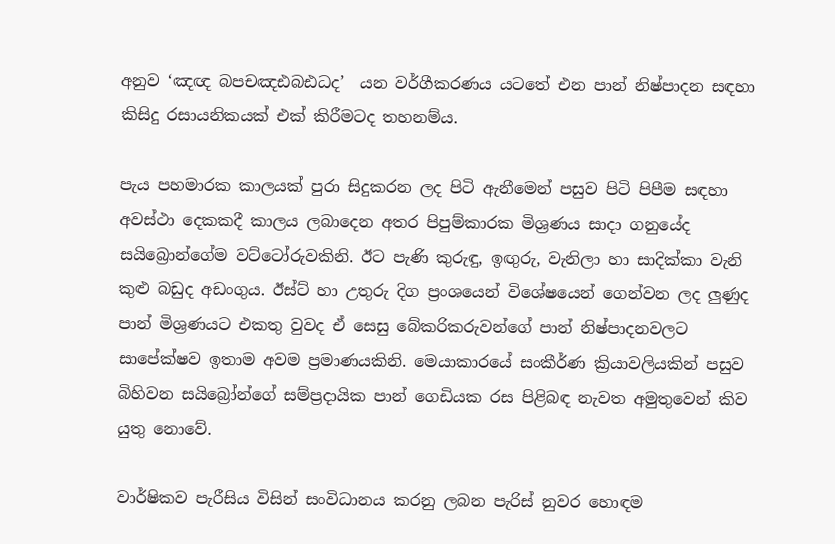අනුව ‘ඤඥ බපචඤඪබඪධද’  යන වර්ගීකරණය යටතේ එන පාන් නිෂ්පාදන සඳහා කිසිදු රසායනිකයක් එක් කිරීමටද තහනම්ය.

පැය පහමාරක කාලයක් පුරා සිදුකරන ලද පිටි ඇනීමෙන් පසුව පිටි පිපීම සඳහා අවස්ථා දෙකකදී කාලය ලබාදෙන අතර පිපුම්කාරක මිශ්‍රණය සාදා ගනුයේද සයිබ්‍රොන්ගේම වට්ටෝරුවකිනි. ඊට පැණි කුරුඳු, ඉඟුරු, වැනිලා හා සාදික්කා වැනි කුළු බඩුද අඩංගුය. ඊස්ට් හා උතුරු දිග ප්‍රංශයෙන් විශේෂයෙන් ගෙන්වන ලද ලුණුද පාන් මිශ්‍රණයට එකතු වුවද ඒ සෙසු බේකරිකරුවන්ගේ පාන් නිෂ්පාදනවලට සාපේක්ෂව ඉතාම අවම ප්‍රමාණයකිනි. මෙයාකාරයේ සංකීර්ණ ක්‍රියාවලියකින් පසුව බිහිවන සයිබ්‍රෝන්ගේ සම්ප්‍රදායික පාන් ගෙඩියක රස පිළිබඳ නැවත අමුතුවෙන් කිව යුතු නොවේ.

වාර්ෂිකව පැරීසිය විසින් සංවිධානය කරනු ලබන පැරිස් නුවර හොඳම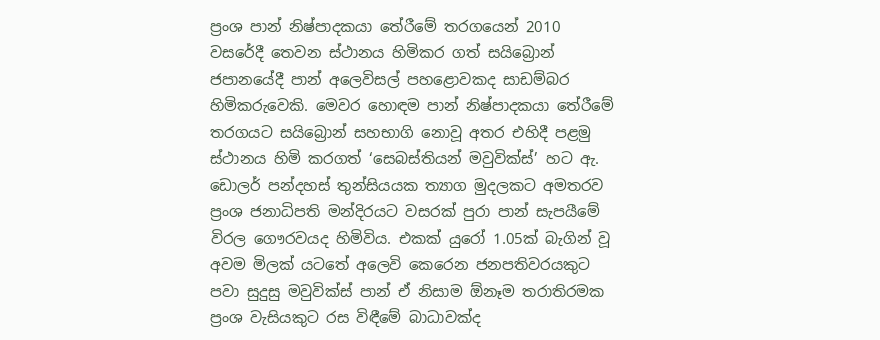ප්‍රංශ පාන් නිෂ්පාදකයා තේරීමේ තරගයෙන් 2010 වසරේදී තෙවන ස්ථානය හිමිකර ගත් සයිබ්‍රොන් ජපානයේදී පාන් අලෙවිසල් පහළොවකද සාඩම්බර හිමිකරුවෙකි. මෙවර හොඳම පාන් නිෂ්පාදකයා තේරීමේ තරගයට සයිබ්‍රොන් සහභාගි නොවූ අතර එහිදී පළමු ස්ථානය හිමි කරගත් ‘සෙබස්තියන් මවුවික්ස්’ හට ඇ. ඩොලර් පන්දහස් තුන්සියයක ත්‍යාග මුදලකට අමතරව ප්‍රංශ ජනාධිපති මන්දිරයට වසරක් පුරා පාන් සැපයීමේ විරල ගෞරවයද හිමිවිය. එකක් යුරෝ 1.05ක් බැගින් වූ අවම මිලක් යටතේ අලෙවි කෙරෙන ජනපතිවරයකුට පවා සුදුසු මවුවික්ස් පාන් ඒ නිසාම ඕනෑම තරාතිරමක ප්‍රංශ වැසියකුට රස විඳීමේ බාධාවක්ද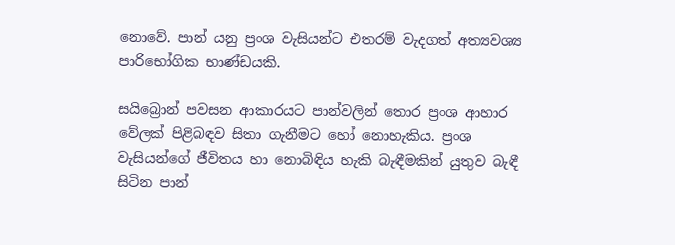නොවේ. පාන් යනු ප්‍රංශ වැසියන්ට එතරම් වැදගත් අත්‍යවශ්‍ය පාරිභෝගික භාණ්ඩයකි.

සයිබ්‍රොන් පවසන ආකාරයට පාන්වලින් තොර ප්‍රංශ ආහාර වේලක් පිළිබඳව සිතා ගැනීමට හෝ නොහැකිය. ප්‍රංශ වැසියන්ගේ ජීවිතය හා නොබිඳිය හැකි බැඳීමකින් යුතුව බැඳී සිටින පාන්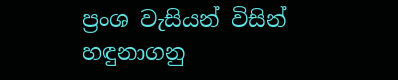ප්‍රංශ වැසියන් විසින් හඳුනාගනු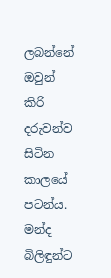ලබන්නේ ඔවුන් කිරි දරුවන්ව සිටින කාලයේ පටන්ය. මන්ද බිලිඳුන්ට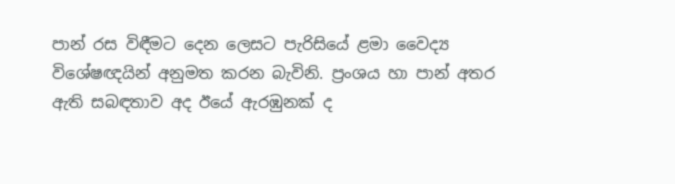පාන් රස විඳීමට දෙන ලෙසට පැරිසියේ ළමා වෛද්‍ය
විශේෂඥයින් අනුමත කරන බැවිනි. ප්‍රංශය හා පාන් අතර ඇති සබඳතාව අද ඊයේ ඇරඹුනක් ද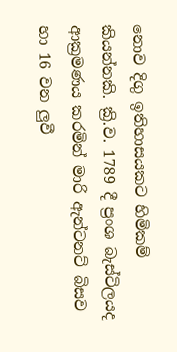නොව දිගු ඉතිහාසයකට හිමිකම් කියන්නකි. ක්‍රි.ව. 1789 දී ප්‍රංශ බැස්ටිලයද ආක්‍රමණය කරමින් මාරි ඇන්ටනට් බිසව හා 16 වන ලුවී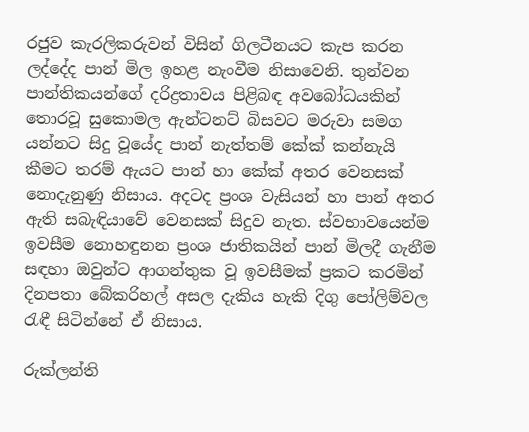රජුව කැරලිකරුවන් විසින් ගිලටීනයට කැප කරන ලද්දේද පාන් මිල ඉහළ නැංවීම නිසාවෙනි. තුන්වන පාන්තිකයන්ගේ දරිද්‍රතාවය පිළිබඳ අවබෝධයකින් තොරවූ සුකොමල ඇන්ටනට් බිසවට මරුවා සමග යන්නට සිදු වූයේද පාන් නැත්තම් කේක් කන්නැයි කීමට තරම් ඇයට පාන් හා කේක් අතර වෙනසක් නොදැනුණු නිසාය. අදටද ප්‍රංශ වැසියන් හා පාන් අතර ඇති සබැඳියාවේ වෙනසක් සිදුව නැත. ස්වභාවයෙන්ම ඉවසීම නොහඳුනන ප්‍රංශ ජාතිකයින් පාන් මිලදී ගැනීම සඳහා ඔවුන්ට ආගන්තුක වූ ඉවසීමක් ප්‍රකට කරමින් දිනපතා බේකරිහල් අසල දැකිය හැකි දිගු ‍පෝලිම්වල රැඳී සිටින්නේ ඒ නිසාය.

රුක්ලන්ති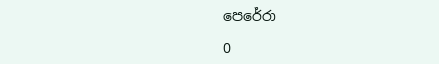පෙරේරා

0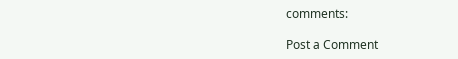comments:

Post a Comment